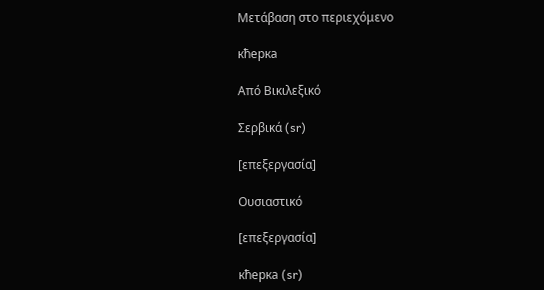Μετάβαση στο περιεχόμενο

кћерка

Από Βικιλεξικό

Σερβικά (sr)

[επεξεργασία]

Ουσιαστικό

[επεξεργασία]

кћерка (sr)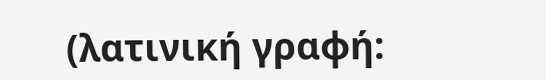(λατινική γραφή: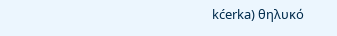kćerka) θηλυκό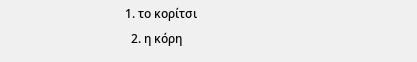1. το κορίτσι
  2. η κόρη